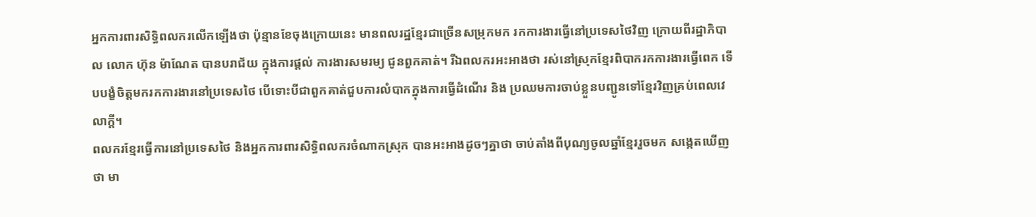អ្នកការពារសិទ្ធិពលករលើកឡើងថា ប៉ុន្មានខែចុងក្រោយនេះ មានពលរដ្ឋខ្មែរជាច្រើនសម្រុកមក រកការងារធ្វើនៅប្រទេសថៃវិញ ក្រោយពីរដ្ឋាភិបាល លោក ហ៊ុន ម៉ាណែត បានបរាជ័យ ក្នុងការផ្ដល់ ការងារសមរម្យ ជូនពួកគាត់។ រីឯពលករអះអាងថា រស់នៅស្រុកខ្មែរពិបាករកការងារធ្វើពេក ទើបបង្ខំចិត្តមករកការងារនៅប្រទេសថៃ បើទោះបីជាពួកគាត់ជួបការលំបាកក្នុងការធ្វើដំណើរ និង ប្រឈមការចាប់ខ្លួនបញ្ជូនទៅខ្មែរវិញគ្រប់ពេលវេលាក្ដី។
ពលករខ្មែរធ្វើការនៅប្រទេសថៃ និងអ្នកការពារសិទ្ធិពលករចំណាកស្រុក បានអះអាងដូចៗគ្នាថា ចាប់តាំងពីបុណ្យចូលឆ្នាំខ្មែររួចមក សង្កេតឃើញថា មា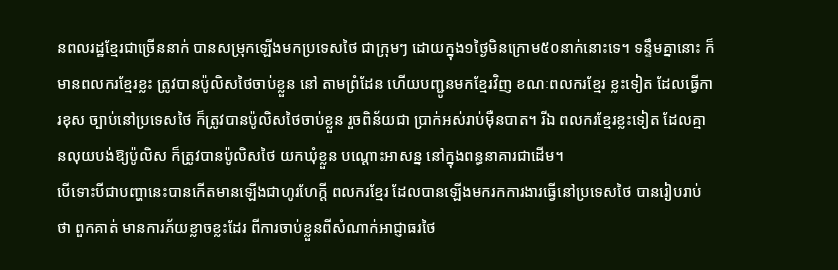នពលរដ្ឋខ្មែរជាច្រើននាក់ បានសម្រុកឡើងមកប្រទេសថៃ ជាក្រុមៗ ដោយក្នុង១ថ្ងៃមិនក្រោម៥០នាក់នោះទេ។ ទន្ទឹមគ្នានោះ ក៏មានពលករខ្មែរខ្លះ ត្រូវបានប៉ូលិសថៃចាប់ខ្លួន នៅ តាមព្រំដែន ហើយបញ្ជូនមកខ្មែរវិញ ខណៈពលករខ្មែរ ខ្លះទៀត ដែលធ្វើការខុស ច្បាប់នៅប្រទេសថៃ ក៏ត្រូវបានប៉ូលិសថៃចាប់ខ្លួន រួចពិន័យជា ប្រាក់អស់រាប់ម៉ឺនបាត។ រីឯ ពលករខ្មែរខ្លះទៀត ដែលគ្មានលុយបង់ឱ្យប៉ូលិស ក៏ត្រូវបានប៉ូលិសថៃ យកឃុំខ្លួន បណ្ដោះអាសន្ន នៅក្នុងពន្ធនាគារជាដើម។
បើទោះបីជាបញ្ហានេះបានកើតមានឡើងជាហូរហែក្ដី ពលករខ្មែរ ដែលបានឡើងមករកការងារធ្វើនៅប្រទេសថៃ បានរៀបរាប់ថា ពួកគាត់ មានការភ័យខ្លាចខ្លះដែរ ពីការចាប់ខ្លួនពីសំណាក់អាជ្ញាធរថៃ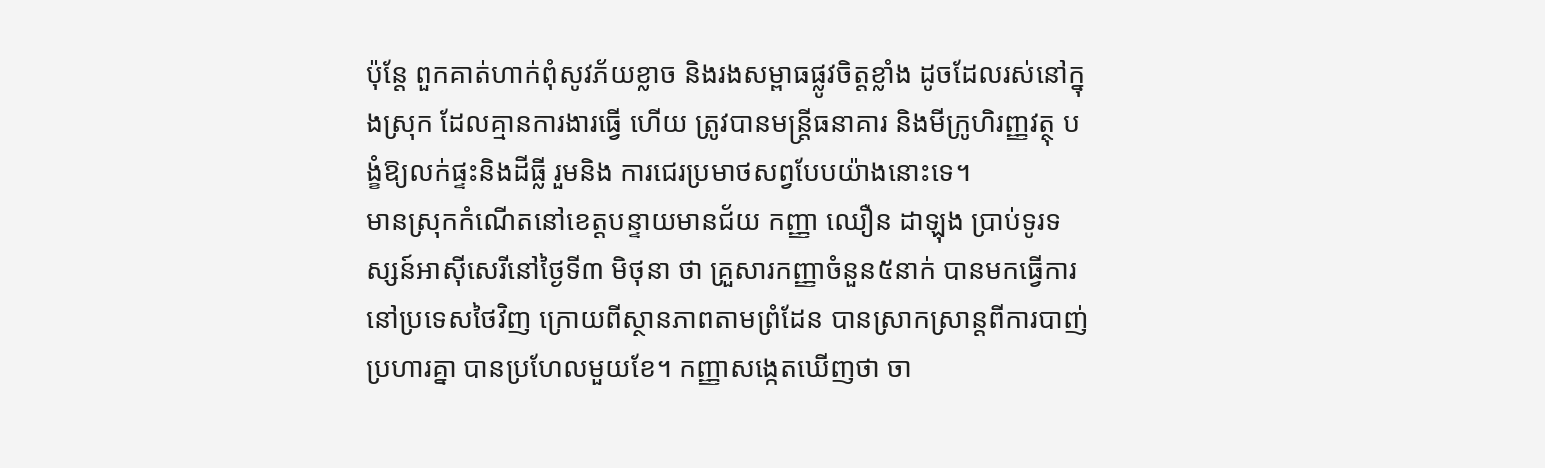ប៉ុន្តែ ពួកគាត់ហាក់ពុំសូវភ័យខ្លាច និងរងសម្ពាធផ្លូវចិត្តខ្លាំង ដូចដែលរស់នៅក្នុងស្រុក ដែលគ្មានការងារធ្វើ ហើយ ត្រូវបានមន្ត្រីធនាគារ និងមីក្រូហិរញ្ញវត្ថុ បង្ខំឱ្យលក់ផ្ទះនិងដីធ្លី រួមនិង ការជេរប្រមាថសព្វបែបយ៉ាងនោះទេ។
មានស្រុកកំណើតនៅខេត្តបន្ទាយមានជ័យ កញ្ញា ឈឿន ដាឡុង ប្រាប់ទូរទស្សន៍អាស៊ីសេរីនៅថ្ងៃទី៣ មិថុនា ថា គ្រួសារកញ្ញាចំនួន៥នាក់ បានមកធ្វើការនៅប្រទេសថៃវិញ ក្រោយពីស្ថានភាពតាមព្រំដែន បានស្រាកស្រាន្តពីការបាញ់ប្រហារគ្នា បានប្រហែលមួយខែ។ កញ្ញាសង្កេតឃើញថា ចា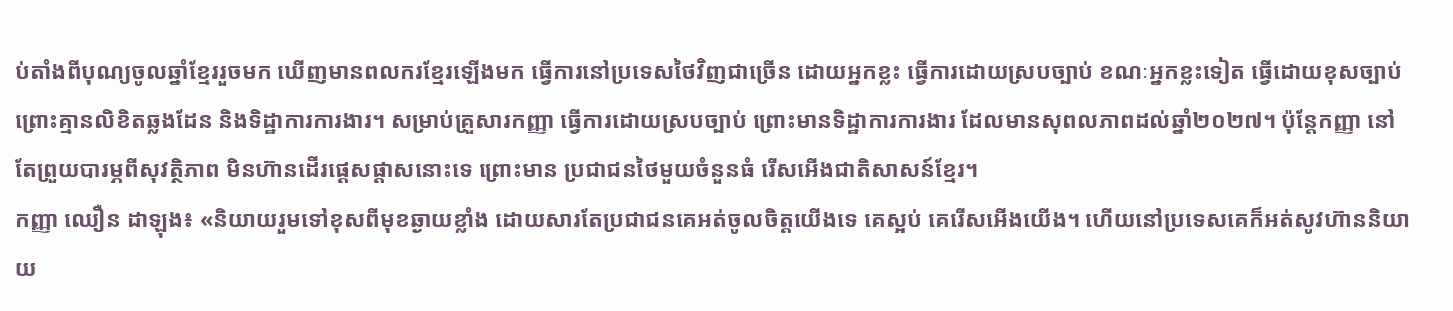ប់តាំងពីបុណ្យចូលឆ្នាំខ្មែររួចមក ឃើញមានពលករខ្មែរឡើងមក ធ្វើការនៅប្រទេសថៃវិញជាច្រើន ដោយអ្នកខ្លះ ធ្វើការដោយស្របច្បាប់ ខណៈអ្នកខ្លះទៀត ធ្វើដោយខុសច្បាប់ ព្រោះគ្មានលិខិតឆ្លងដែន និងទិដ្ឋាការការងារ។ សម្រាប់គ្រួសារកញ្ញា ធ្វើការដោយស្របច្បាប់ ព្រោះមានទិដ្ឋាការការងារ ដែលមានសុពលភាពដល់ឆ្នាំ២០២៧។ ប៉ុន្តែកញ្ញា នៅតែព្រួយបារម្ភពីសុវត្ថិភាព មិនហ៊ានដើរផ្ដេសផ្ដាសនោះទេ ព្រោះមាន ប្រជាជនថៃមួយចំនួនធំ រើសអើងជាតិសាសន៍ខ្មែរ។
កញ្ញា ឈឿន ដាឡុង៖ «និយាយរួមទៅខុសពីមុខឆ្ងាយខ្លាំង ដោយសារតែប្រជាជនគេអត់ចូលចិត្តយើងទេ គេស្អប់ គេរើសអើងយើង។ ហើយនៅប្រទេសគេក៏អត់សូវហ៊ាននិយាយ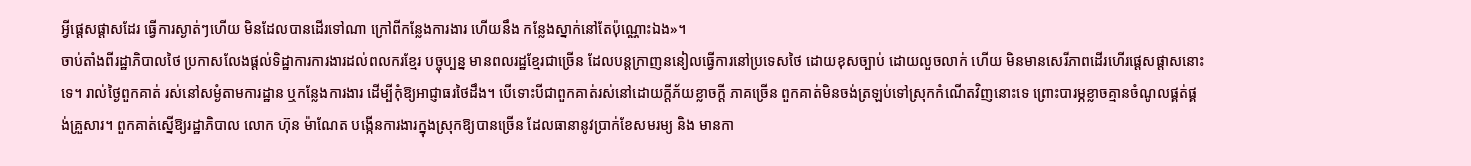អ្វីផ្ដេសផ្ដាសដែរ ធ្វើការស្ងាត់ៗហើយ មិនដែលបានដើរទៅណា ក្រៅពីកន្លែងការងារ ហើយនឹង កន្លែងស្នាក់នៅតែប៉ុណ្ណោះឯង»។
ចាប់តាំងពីរដ្ឋាភិបាលថៃ ប្រកាសលែងផ្ដល់ទិដ្ឋាការការងារដល់ពលករខ្មែរ បច្ចុប្បន្ន មានពលរដ្ឋខ្មែរជាច្រើន ដែលបន្តក្រាញននៀលធ្វើការនៅប្រទេសថៃ ដោយខុសច្បាប់ ដោយលួចលាក់ ហើយ មិនមានសេរីភាពដើរហើរផ្ដេសផ្ដាសនោះទេ។ រាល់ថ្ងៃពួកគាត់ រស់នៅសម្ងំតាមការដ្ឋាន ឬកន្លែងការងារ ដើម្បីកុំឱ្យអាជ្ញាធរថៃដឹង។ បើទោះបីជាពួកគាត់រស់នៅដោយក្ដីភ័យខ្លាចក្ដី ភាគច្រើន ពួកគាត់មិនចង់ត្រឡប់ទៅស្រុកកំណើតវិញនោះទេ ព្រោះបារម្ភខ្លាចគ្មានចំណូលផ្គត់ផ្គង់គ្រួសារ។ ពួកគាត់ស្នើឱ្យរដ្ឋាភិបាល លោក ហ៊ុន ម៉ាណែត បង្កើនការងារក្នុងស្រុកឱ្យបានច្រើន ដែលធានានូវប្រាក់ខែសមរម្យ និង មានកា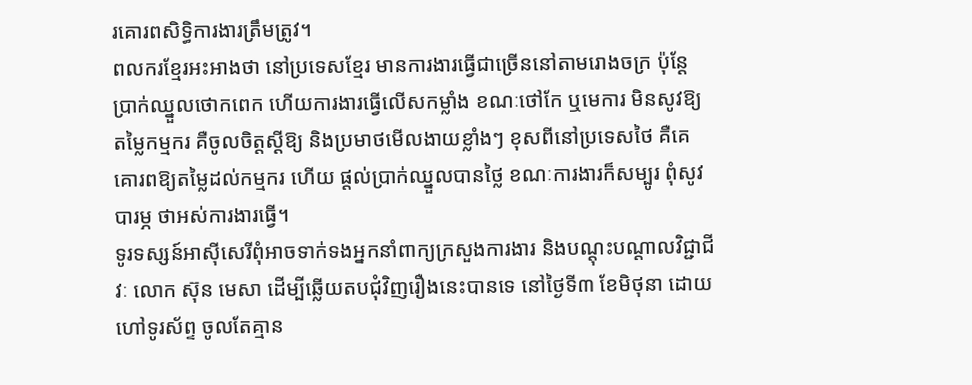រគោរពសិទ្ធិការងារត្រឹមត្រូវ។
ពលករខ្មែរអះអាងថា នៅប្រទេសខ្មែរ មានការងារធ្វើជាច្រើននៅតាមរោងចក្រ ប៉ុន្តែ ប្រាក់ឈ្នួលថោកពេក ហើយការងារធ្វើលើសកម្លាំង ខណៈថៅកែ ឬមេការ មិនសូវឱ្យតម្លៃកម្មករ គឺចូលចិត្តស្ដីឱ្យ និងប្រមាថមើលងាយខ្លាំងៗ ខុសពីនៅប្រទេសថៃ គឺគេគោរពឱ្យតម្លៃដល់កម្មករ ហើយ ផ្ដល់ប្រាក់ឈ្នួលបានថ្លៃ ខណៈការងារក៏សម្បូរ ពុំសូវបារម្ភ ថាអស់ការងារធ្វើ។
ទូរទស្សន៍អាស៊ីសេរីពុំអាចទាក់ទងអ្នកនាំពាក្យក្រសួងការងារ និងបណ្ដុះបណ្ដាលវិជ្ជាជីវៈ លោក ស៊ុន មេសា ដើម្បីឆ្លើយតបជុំវិញរឿងនេះបានទេ នៅថ្ងៃទី៣ ខែមិថុនា ដោយហៅទូរស័ព្ទ ចូលតែគ្មាន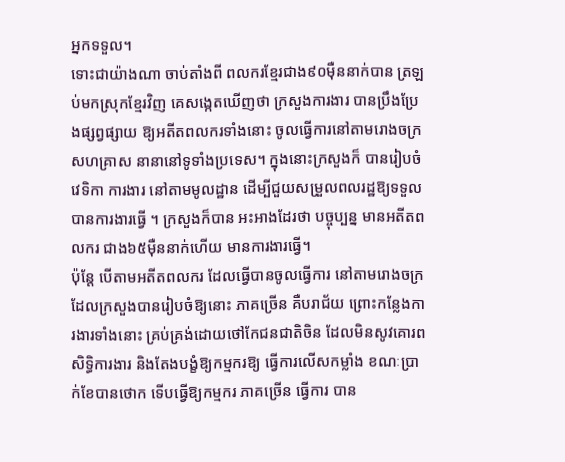អ្នកទទួល។
ទោះជាយ៉ាងណា ចាប់តាំងពី ពលករខ្មែរជាង៩០ម៉ឺននាក់បាន ត្រឡប់មកស្រុកខ្មែរវិញ គេសង្កេតឃើញថា ក្រសួងការងារ បានប្រឹងប្រែងផ្សព្វផ្សាយ ឱ្យអតីតពលករទាំងនោះ ចូលធ្វើការនៅតាមរោងចក្រ សហគ្រាស នានានៅទូទាំងប្រទេស។ ក្នុងនោះក្រសួងក៏ បានរៀបចំវេទិកា ការងារ នៅតាមមូលដ្ឋាន ដើម្បីជួយសម្រួលពលរដ្ឋឱ្យទទួលបានការងារធ្វើ ។ ក្រសួងក៏បាន អះអាងដែរថា បច្ចុប្បន្ន មានអតីតពលករ ជាង៦៥ម៉ឺននាក់ហើយ មានការងារធ្វើ។
ប៉ុន្តែ បើតាមអតីតពលករ ដែលធ្វើបានចូលធ្វើការ នៅតាមរោងចក្រដែលក្រសួងបានរៀបចំឱ្យនោះ ភាគច្រើន គឺបរាជ័យ ព្រោះកន្លែងការងារទាំងនោះ គ្រប់គ្រង់ដោយថៅកែជនជាតិចិន ដែលមិនសូវគោរពសិទ្ធិការងារ និងតែងបង្ខំឱ្យកម្មករឱ្យ ធ្វើការលើសកម្លាំង ខណៈប្រាក់ខែបានថោក ទើបធ្វើឱ្យកម្មករ ភាគច្រើន ធ្វើការ បាន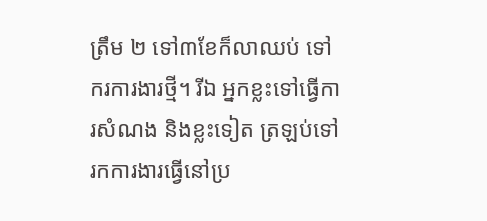ត្រឹម ២ ទៅ៣ខែក៏លាឈប់ ទៅករការងារថ្មី។ រីឯ អ្នកខ្លះទៅធ្វើការសំណង និងខ្លះទៀត ត្រឡប់ទៅ រកការងារធ្វើនៅប្រ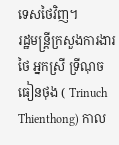ទេសថៃវិញ។
រដ្ឋមន្ត្រីក្រសួងការងារថៃ អ្នកស្រី ទ្រីណុច ធៀនថុង ( Trinuch Thienthong) កាល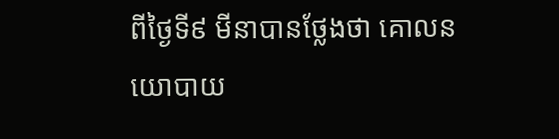ពីថ្ងៃទី៩ មីនាបានថ្លែងថា គោលនយោបាយ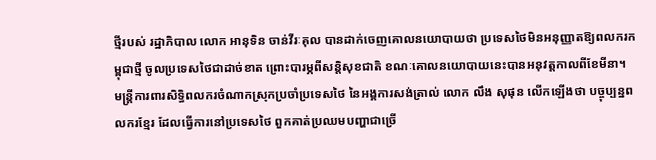ថ្មីរបស់ រដ្ឋាភិបាល លោក អានុទិន ចាន់វីរៈគុល បានដាក់ចេញគោលនយោបាយថា ប្រទេសថៃមិនអនុញ្ញាតឱ្យពលករកម្ពុជាថ្មី ចូលប្រទេសថៃជាដាច់ខាត ព្រោះបារម្ភពីសន្តិសុខជាតិ ខណៈគោលនយោបាយនេះបានអនុវត្តកាលពីខែមីនា។
មន្ត្រីការពារសិទ្ធិពលករចំណាកស្រុកប្រចាំប្រទេសថៃ នៃអង្គការសង់ត្រាល់ លោក លឹង សុផុន លើកឡើងថា បច្ចុប្បន្នពលករខ្មែរ ដែលធ្វើការនៅប្រទេសថៃ ពួកគាត់ប្រឈមបញ្ហាជាច្រើ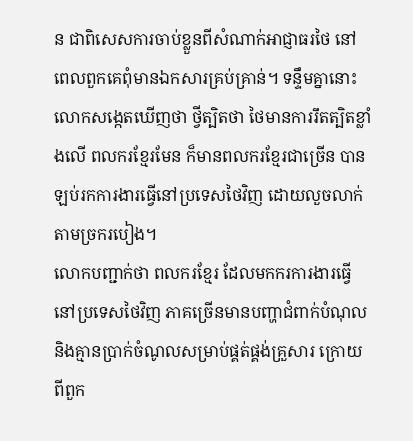ន ជាពិសេសការចាប់ខ្លួនពីសំណាក់អាជ្ញាធរថៃ នៅពេលពួកគេពុំមានឯកសារគ្រប់គ្រាន់។ ទន្ទឹមគ្នានោះ លោកសង្កេតឃើញថា ថ្វីត្បិតថា ថៃមានការរឹតត្បិតខ្លាំងលើ ពលករខ្មែរមែន ក៏មានពលករខ្មែរជាច្រើន បានឡប់រកការងារធ្វើនៅប្រទេសថៃវិញ ដោយលួចលាក់តាមច្រករបៀង។
លោកបញ្ជាក់ថា ពលករខ្មែរ ដែលមកករការងារធ្វើនៅប្រទេសថៃវិញ ភាគច្រើនមានបញ្ហាជំពាក់បំណុល និងគ្មានប្រាក់ចំណូលសម្រាប់ផ្គត់ផ្គង់គ្រួសារ ក្រោយពីពួក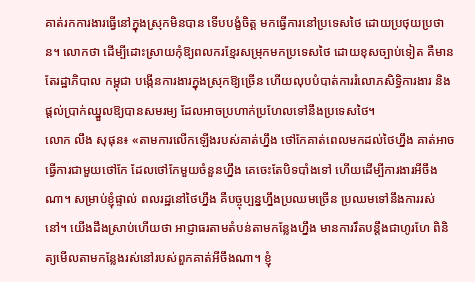គាត់រកការងារធ្វើនៅក្នុងស្រុកមិនបាន ទើបបង្ខំចិត្ត មកធ្វើការនៅប្រទេសថៃ ដោយប្រថុយប្រថាន។ លោកថា ដើម្បីដោះស្រាយកុំឱ្យពលករខ្មែរសម្រុកមកប្រទេសថៃ ដោយខុសច្បាប់ទៀត គឺមានតែរដ្ឋាភិបាល កម្ពុជា បង្កើនការងារក្នុងស្រុកឱ្យច្រើន ហើយលុបបំបាត់ការរំលោភសិទ្ធិការងារ និងផ្ដល់ប្រាក់ឈ្នួលឱ្យបានសមរម្យ ដែលអាចប្រហាក់ប្រហែលទៅនឹងប្រទេសថៃ។
លោក លឹង សុផុន៖ «តាមការលើកឡើងរបស់គាត់ហ្នឹង ថៅកែគាត់ពេលមកដល់ថៃហ្នឹង គាត់អាចធ្វើការជាមួយថៅកែ ដែលថៅកែមួយចំនួនហ្នឹង គេចេះតែបិទបាំងទៅ ហើយដើម្បីការងារអីចឹងណា។ សម្រាប់ខ្ញុំផ្ទាល់ ពលរដ្ឋនៅថៃហ្នឹង គឺបច្ចុប្បន្នហ្នឹងប្រឈមច្រើន ប្រឈមទៅនឹងការរស់នៅ។ យើងដឹងស្រាប់ហើយថា អាជ្ញាធរតាមតំបន់តាមកន្លែងហ្នឹង មានការរឹតបន្តឹងជាហូរហែ ពិនិត្យមើលតាមកន្លែងរស់នៅរបស់ពួកគាត់អីចឹងណា។ ខ្ញុំ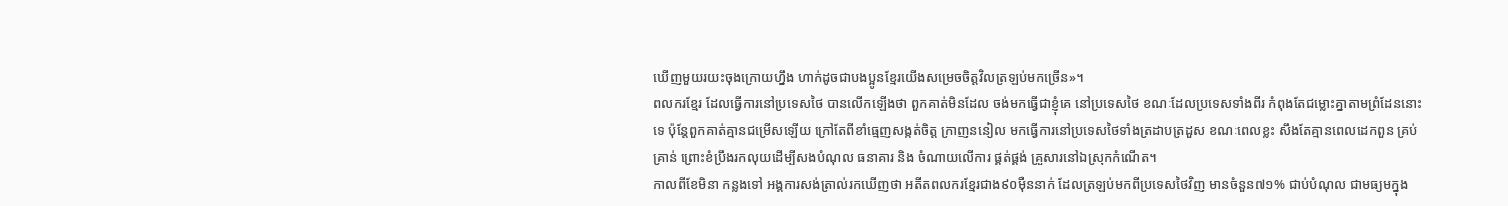ឃើញមួយរយះចុងក្រោយហ្នឹង ហាក់ដូចជាបងប្អូនខ្មែរយើងសម្រេចចិត្តវិលត្រឡប់មកច្រើន»។
ពលករខ្មែរ ដែលធ្វើការនៅប្រទេសថៃ បានលើកឡើងថា ពួកគាត់មិនដែល ចង់មកធ្វើជាខ្ញុំគេ នៅប្រទេសថៃ ខណៈដែលប្រទេសទាំងពីរ កំពុងតែជម្លោះគ្នាតាមព្រំដែននោះទេ ប៉ុន្តែពួកគាត់គ្មានជម្រើសឡើយ ក្រៅតែពីខាំធ្មេញសង្កត់ចិត្ត ក្រាញននៀល មកធ្វើការនៅប្រទេសថៃទាំងត្រដាបត្រដួស ខណៈពេលខ្លះ សឹងតែគ្មានពេលដេកពួន គ្រប់គ្រាន់ ព្រោះខំប្រឹងរកលុយដើម្បីសងបំណុល ធនាគារ និង ចំណាយលើការ ផ្គត់ផ្គង់ គ្រួសារនៅឯស្រុកកំណើត។
កាលពីខែមិនា កន្លងទៅ អង្គការសង់ត្រាល់រកឃើញថា អតីតពលករខ្មែរជាង៩០ម៉ឺននាក់ ដែលត្រឡប់មកពីប្រទេសថៃវិញ មានចំនួន៧១% ជាប់បំណុល ជាមធ្យមក្នុង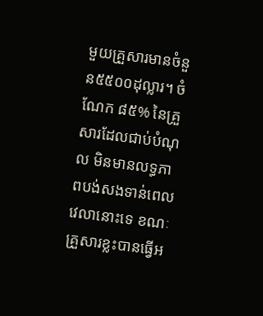មួយគ្រួសារមានចំនួន៥៥០០ដុល្លារ។ ចំណែក ៨៥% នៃគ្រួសារដែលជាប់បំណុល មិនមានលទ្ធភាពបង់សងទាន់ពេលវេលានោះទេ ខណៈគ្រួសារខ្លះបានធ្វើអ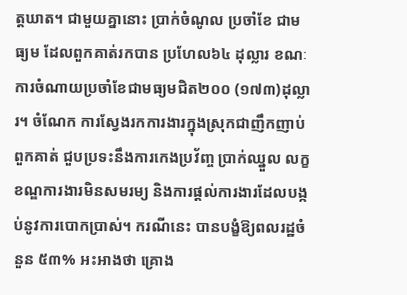ត្តឃាត។ ជាមួយគ្នានោះ ប្រាក់ចំណូល ប្រចាំខែ ជាមធ្យម ដែលពួកគាត់រកបាន ប្រហែល៦៤ ដុល្លារ ខណៈការចំណាយប្រចាំខែជាមធ្យមជិត២០០ (១៧៣)ដុល្លារ។ ចំណែក ការស្វែងរកការងារក្នុងស្រុកជាញឹកញាប់ ពួកគាត់ ជួបប្រទះនឹងការកេងប្រវ័ញ្ច ប្រាក់ឈ្នួល លក្ខខណ្ឌការងារមិនសមរម្យ និងការផ្ដល់ការងារដែលបង្កប់នូវការបោកប្រាស់។ ករណីនេះ បានបង្ខំឱ្យពលរដ្ឋចំនួន ៥៣% អះអាងថា គ្រោង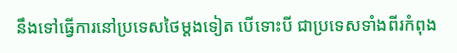នឹងទៅធ្វើការនៅប្រទេសថៃម្ដងទៀត បើទោះបី ជាប្រទេសទាំងពីរកំពុង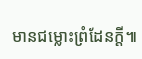មានជម្លោះព្រំដែនក្ដី៕